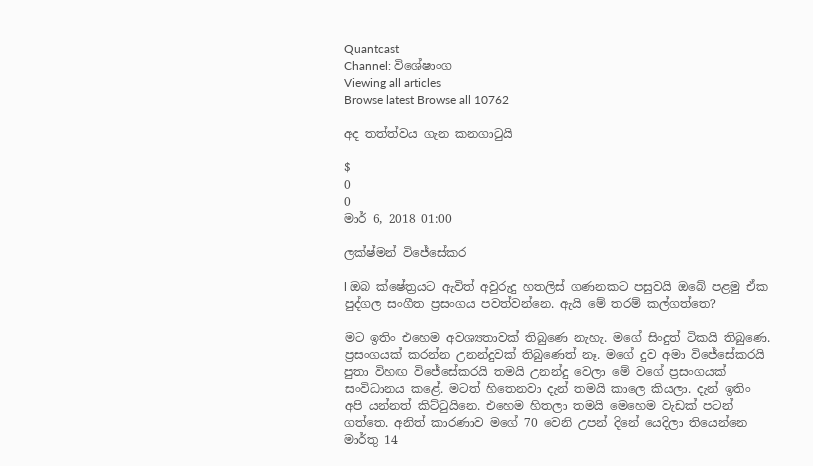Quantcast
Channel: විශේෂාංග
Viewing all articles
Browse latest Browse all 10762

අද තත්ත්වය ගැන කනගාටුයි

$
0
0
මාර් 6, 2018 01:00

ලක්ෂ්මන් විජේසේකර

l ඔබ ක්ෂේත්‍රයට ඇවිත් අවුරුදු හතලිස් ගණනකට පසුවයි ඔබේ පළමු ඒක පුද්ගල සංගීත ප්‍රසංගය පවත්වන්නෙ. ඇයි මේ තරම් කල්ගත්තෙ?

මට ඉතිං එහෙම අවශ්‍යතාවක් තිබුණෙ නැහැ. මගේ සිංදුත් ටිකයි තිබුණෙ. ප්‍රසංගයක් කරන්න උනන්දුවක් තිබුණෙත් නෑ. මගේ දුව අමා විජේසේකරයි පුතා විහඟ විජේසේකරයි තමයි උනන්දු වෙලා මේ වගේ ප්‍රසංගයක් සංවිධානය කළේ. මටත් හිතෙනවා දැන් තමයි කාලෙ කියලා. දැන් ඉතිං අපි යන්නත් කිට්ටුයිනෙ. එහෙම හිතලා තමයි මෙහෙම වැඩක් පටන් ගත්තෙ. අනිත් කාරණාව මගේ 70 වෙනි උපන් දිනේ යෙදිලා තියෙන්නෙ මාර්තු 14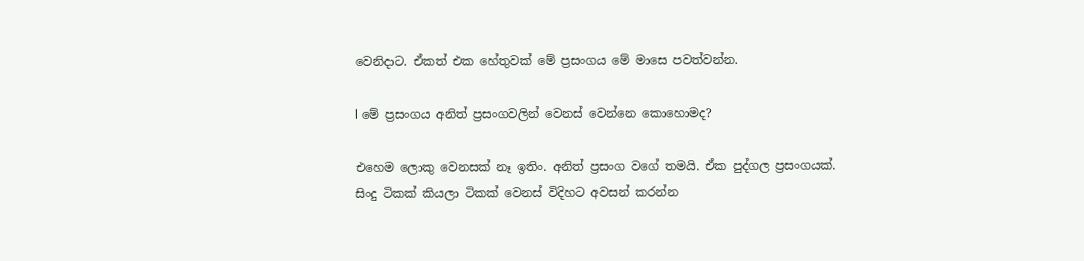වෙනිදාට. ඒකත් එක හේතුවක් මේ ප්‍රසංගය මේ මාසෙ පවත්වන්න.

l මේ ප්‍රසංගය අනිත් ප්‍රසංගවලින් වෙනස් වෙන්නෙ කොහොමද?

එහෙම ලොකු වෙනසක් නෑ ඉතිං. අනිත් ප්‍රසංග වගේ තමයි. ඒක පුද්ගල ප්‍රසංගයක්. සිංදු ටිකක් කියලා ටිකක් වෙනස් විදිහට අවසන් කරන්න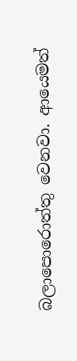බලාපොරොත්තු වෙනවා. ආයෙමත්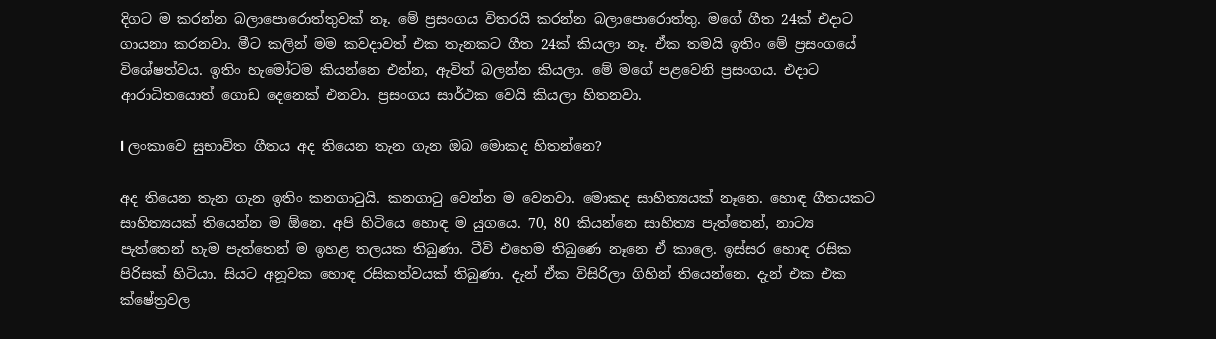දිගට ම කරන්න බලාපොරොත්තුවක් නෑ. මේ ප්‍රසංගය විතරයි කරන්න බලාපොරොත්තු. මගේ ගීත 24ක් එදාට ගායනා කරනවා. මීට කලින් මම කවදාවත් එක තැනකට ගීත 24ක් කියලා නෑ. ඒක තමයි ඉතිං මේ ප්‍රසංගයේ විශේෂත්වය. ඉතිං හැමෝටම කියන්නෙ එන්න, ඇවිත් බලන්න කියලා. මේ මගේ පළවෙනි ප්‍රසංගය. එදාට ආරාධිතයොත් ගොඩ දෙනෙක් එනවා. ප්‍රසංගය සාර්ථක වෙයි කියලා හිතනවා.

l ලංකාවෙ සුභාවිත ගීතය අද තියෙන තැන ගැන ඔබ මොකද හිතන්නෙ?

අද තියෙන තැන ගැන ඉතිං කනගාටුයි. කනගාටු වෙන්න ම වෙනවා. මොකද සාහිත්‍යයක් නෑනෙ. හොඳ ගීතයකට සාහිත්‍යයක් තියෙන්න ම ඕනෙ. අපි හිටියෙ හොඳ ම යුගයෙ. 70, 80 කියන්නෙ සාහිත්‍ය පැත්තෙන්, නාට්‍ය පැත්තෙන් හැම පැත්තෙන් ම ඉහළ තලයක තිබුණා. ටීවි එහෙම තිබුණෙ නෑනෙ ඒ කාලෙ. ඉස්සර හොඳ රසික පිරිසක් හිටියා. සියට අනූවක හොඳ රසිකත්වයක් තිබුණා. දැන් ඒක විසිරිලා ගිහින් තියෙන්නෙ. දැන් එක එක ක්ෂේත්‍රවල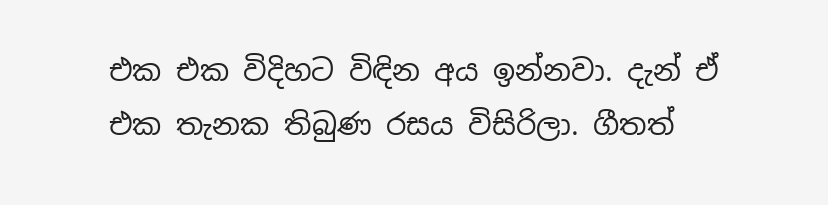එක එක විදිහට විඳින අය ඉන්නවා. දැන් ඒ එක තැනක තිබුණ රසය විසිරිලා. ගීතත්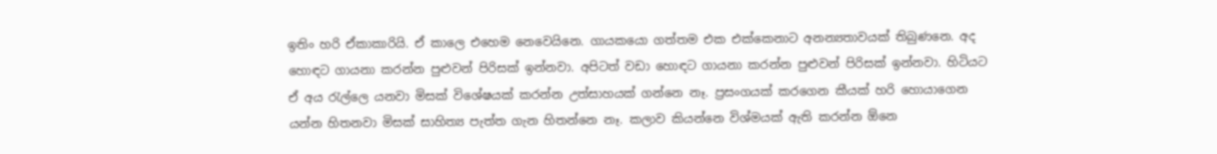ඉතිං හරි ඒකාකාරියි. ඒ කාලෙ එහෙම නෙවෙයිනෙ. ගායකයො ගත්තම එක එක්කෙනාට අනන්‍යතාවයක් තිබුණනෙ. අද හොඳට ගායනා කරන්න පුළුවන් පිරිසක් ඉන්නවා. අපිටත් වඩා හොඳට ගායනා කරන්න පුළුවන් පිරිසක් ඉන්නවා. හිටියට ඒ අය රැල්ලෙ යනවා මිසක් විශේෂයක් කරන්න උත්සාහයක් ගන්නෙ නෑ. ප්‍රසංගයක් කරගෙන කීයක් හරි හොයාගෙන යන්න හිතනවා මිසක් සාහිත්‍ය පැත්ත ගැන හිතන්නෙ නෑ. කලාව කියන්නෙ විශ්මයක් ඇති කරන්න ඕනෙ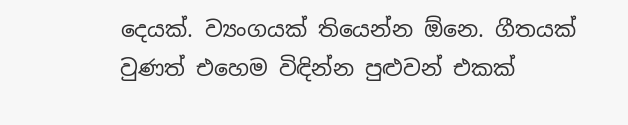දෙයක්. ව්‍යංගයක් තියෙන්න ඕනෙ. ගීතයක් වුණත් එහෙම විඳින්න පුළුවන් එකක්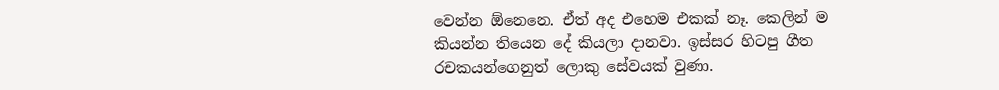වෙන්න ඕනෙනෙ. ඒත් අද එහෙම එකක් නෑ. කෙලින් ම කියන්න තියෙන දේ කියලා දානවා. ඉස්සර හිටපු ගීත රචකයන්ගෙනුත් ලොකු සේවයක් වුණා.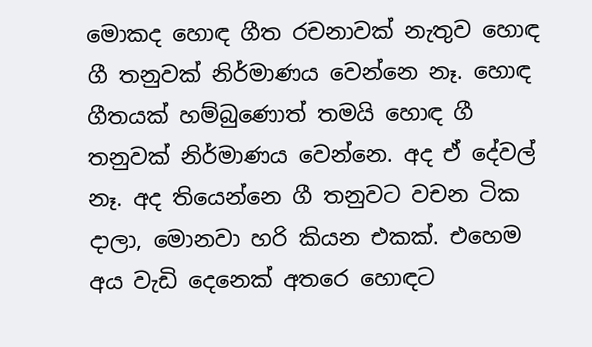මොකද හොඳ ගීත රචනාවක් නැතුව හොඳ ගී තනුවක් නිර්මාණය වෙන්නෙ නෑ. හොඳ ගීතයක් හම්බුණොත් තමයි හොඳ ගී තනුවක් නිර්මාණය වෙන්නෙ. අද ඒ දේවල් නෑ. අද තියෙන්නෙ ගී තනුවට වචන ටික දාලා, මොනවා හරි කියන එකක්. එහෙම අය වැඩි දෙනෙක් අතරෙ හොඳට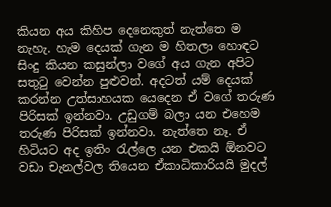කියන අය කිහිප දෙනෙකුත් නැත්තෙ ම නැහැ. හැම දෙයක් ගැන ම හිතලා හොඳට සිංදු කියන කසුන්ලා වගේ අය ගැන අපිට සතුටු වෙන්න පුළුවන්. අදටත් යම් දෙයක් කරන්න උත්සාහයක යෙදෙන ඒ වගේ තරුණ පිරිසක් ඉන්නවා. උඩුගම් බලා යන එහෙම තරුණ පිරිසක් ඉන්නවා. නැත්තෙ නෑ. ඒ හිටියට අද ඉතිං රැල්ලෙ යන එකයි ඕනවට වඩා චැනල්වල තියෙන ඒකාධිකාරියයි මුදල්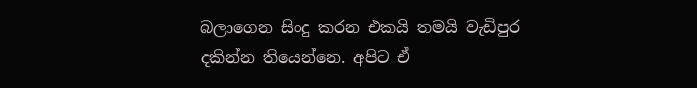බලාගෙන සිංදු කරන එකයි තමයි වැඩිපුර දකින්න තියෙන්නෙ. අපිට ඒ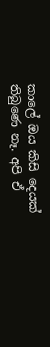කාලේ ඔය කිසි දෙයක් තිබුණෙ නෑ. අපි ඒ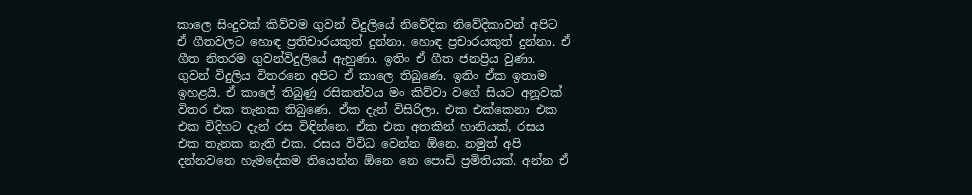කාලෙ සිංදුවක් කිව්වම ගුවන් විදුලියේ නිවේදික නිවේදිකාවන් අපිට ඒ ගීතවලට හොඳ ප්‍රතිචාරයකුත් දුන්නා. හොඳ ප්‍රචාරයකුත් දුන්නා. ඒ ගීත නිතරම ගුවන්විදුලියේ ඇහුණා. ඉතිං ඒ ගීත ජනප්‍රිය වුණා. ගුවන් විදුලිය විතරනෙ අපිට ඒ කාලෙ තිබුණෙ. ඉතිං ඒක ඉතාම ඉහළයි. ඒ කාලේ තිබුණු රසිකත්වය මං කිව්වා වගේ සියට අනූවක් විතර එක තැනක තිබුණෙ. ඒක දැන් විසිරිලා. එක එක්කෙනා එක එක විදිහට දැන් රස විඳින්නෙ. ඒක එක අතකින් හානියක්, රසය එක තැනක නැති එක. රසය විවිධ වෙන්න ඕනෙ. නමුත් අපි දන්නවනෙ හැමදේකම තියෙන්න ඕනෙ නෙ පොඩි ප්‍රමිතියක්. අන්න ඒ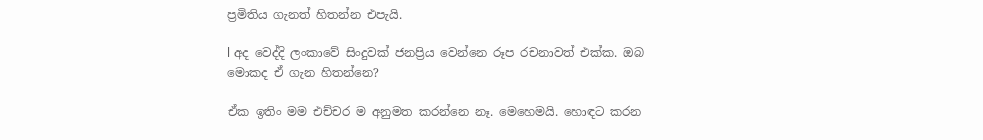ප්‍රමිතිය ගැනත් හිතන්න එපැයි.

l අද වෙද්දි ලංකාවේ සිංදුවක් ජනප්‍රිය වෙන්නෙ රූප රචනාවත් එක්ක. ඔබ මොකද ඒ ගැන හිතන්නෙ?

ඒක ඉතිං මම එච්චර ම අනුමත කරන්නෙ නෑ. මෙහෙමයි. හොඳට කරන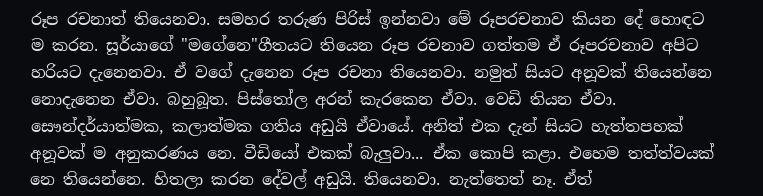රූප රචනාත් තියෙනවා. සමහර තරුණ පිරිස් ඉන්නවා මේ රූපරචනාව කියන දේ හොඳට ම කරන. සූර්යාගේ "මගේනෙ"ගීතයට තියෙන රූප රචනාව ගත්තම ඒ රූපරචනාව අපිට හරියට දැනෙනවා. ඒ වගේ දැනෙන රූප රචනා තියෙනවා. නමුත් සියට අනූවක් තියෙන්නෙ නොදැනෙන ඒවා. බහුබූත. පිස්තෝල අරන් කැරකෙන ඒවා. වෙඩි තියන ඒවා. සෞන්දර්යාත්මක, කලාත්මක ගතිය අඩුයි ඒවායේ. අනිත් එක දැන් සියට හැත්තපහක් අනූවක් ම අනුකරණය නෙ. වීඩියෝ එකක් බැලුවා... ඒක කොපි කළා. එහෙම තත්ත්වයක් නෙ තියෙන්නෙ. හිතලා කරන දේවල් අඩුයි. තියෙනවා. නැත්තෙත් නෑ. ඒත්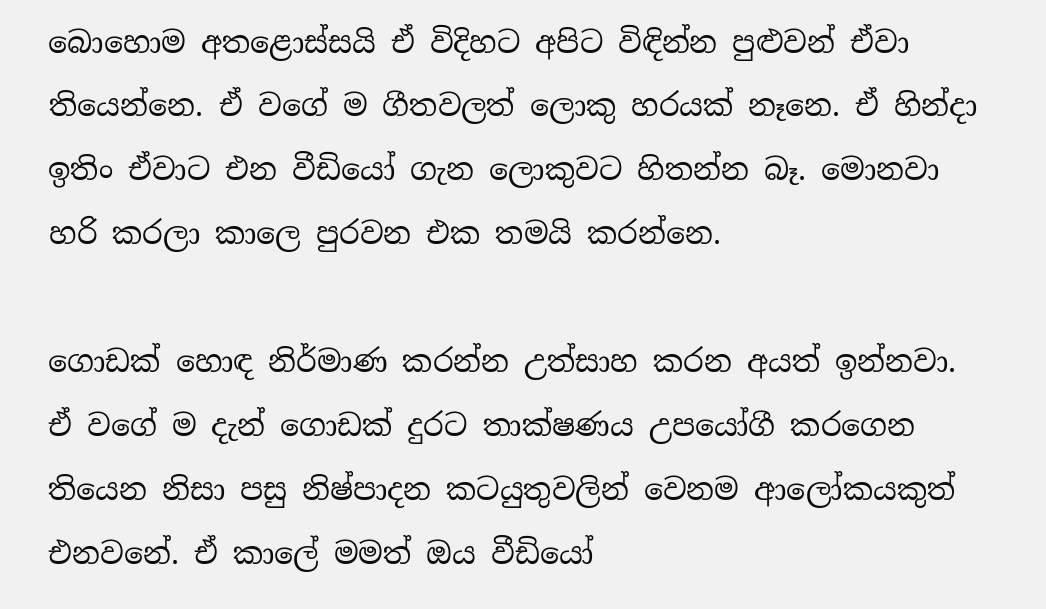බොහොම අතළොස්සයි ඒ විදිහට අපිට විඳින්න පුළුවන් ඒවා තියෙන්නෙ. ඒ වගේ ම ගීතවලත් ලොකු හරයක් නෑනෙ. ඒ හින්දා ඉතිං ඒවාට එන වීඩියෝ ගැන ලොකුවට හිතන්න බෑ. මොනවා හරි කරලා කාලෙ පුරවන එක තමයි කරන්නෙ.

ගොඩක් හොඳ නිර්මාණ කරන්න උත්සාහ කරන අයත් ඉන්නවා. ඒ වගේ ම දැන් ගොඩක් දුරට තාක්ෂණය උපයෝගී කරගෙන තියෙන නිසා පසු නිෂ්පාදන කටයුතුවලින් වෙනම ආලෝකයකුත් එනවනේ. ඒ කාලේ මමත් ඔය වීඩියෝ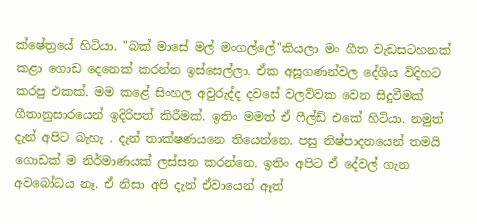ක්ෂේත්‍රයේ හිටියා. "බක් මාසේ මල් මංගල්ලේ"කියලා මං ගීත වැඩසටහනක් කළා ගොඩ දෙනෙක් කරන්න ඉස්සෙල්ලා. ඒක අසූගණන්වල දේශිය විදිහට කරපු එකක්. මම කළේ සිංහල අවුරුද්ද දවසේ වලව්වක වෙන සිදුවීමක් ගීතානුසාරයෙන් ඉදිරිපත් කිරීමක්. ඉතිං මමත් ඒ ෆීල්ඩ් එකේ හිටියා. නමුත් දැන් අපිට බැහැ . දැන් තාක්ෂණයනෙ තියෙන්නෙ. පසු නිෂ්පාදනයෙන් තමයි ගොඩක් ම නිර්මාණයක් ලස්සන කරන්නෙ. ඉතිං අපිට ඒ දේවල් ගැන අවබෝධය නෑ. ඒ නිසා අපි දැන් ඒවායෙන් ඈත්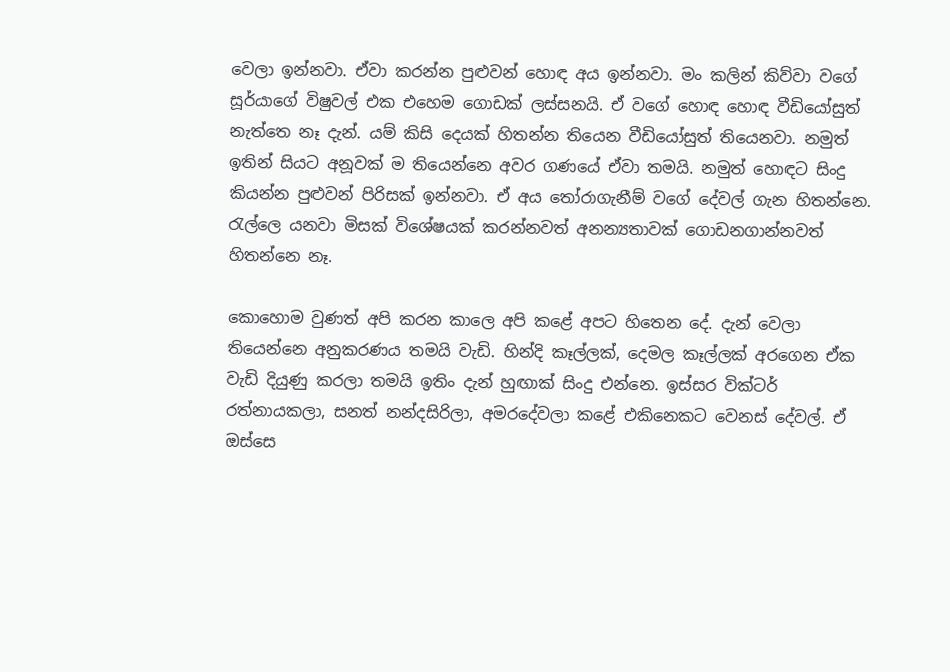වෙලා ඉන්නවා. ඒවා කරන්න පුළුවන් හොඳ අය ඉන්නවා. මං කලින් කිව්වා වගේ සූර්යාගේ විෂුවල් එක එහෙම ගොඩක් ලස්සනයි. ඒ වගේ හොඳ හොඳ වීඩියෝසුත් නැත්තෙ නෑ දැන්. යම් කිසි දෙයක් හිතන්න තියෙන වීඩියෝසුත් තියෙනවා. නමුත් ඉතින් සියට අනූවක් ම තියෙන්නෙ අවර ගණයේ ඒවා තමයි. නමුත් හොඳට සිංදු කියන්න පුළුවන් පිරිසක් ඉන්නවා. ඒ අය තෝරාගැනීම් වගේ දේවල් ගැන හිතන්නෙ. රැල්ලෙ යනවා මිසක් විශේෂයක් කරන්නවත් අනන්‍යතාවක් ගොඩනගාන්නවත් හිතන්නෙ නෑ.

කොහොම වුණත් අපි කරන කාලෙ අපි කළේ අපට හිතෙන දේ. දැන් වෙලා තියෙන්නෙ අනුකරණය තමයි වැඩි. හින්දි කෑල්ලක්, දෙමල කෑල්ලක් අරගෙන ඒක වැඩි දියුණු කරලා තමයි ඉතිං දැන් හුඟාක් සිංදු එන්නෙ. ඉස්සර වික්ටර් රත්නායකලා, සනත් නන්දසිරිලා, අමරදේවලා කළේ එකිනෙකට වෙනස් දේවල්. ඒ ඔස්සෙ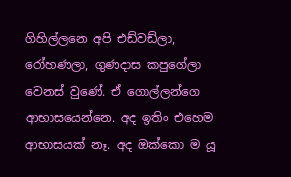ගිහිල්ලනෙ අපි එඩ්වඩ්ලා, රෝහණලා, ගුණදාස කපුගේලා වෙනස් වුණේ. ඒ ගොල්ලන්ගෙ ආභාසයෙන්නෙ. අද ඉතිං එහෙම ආභාසයක් නෑ. අද ඔක්කො ම යූ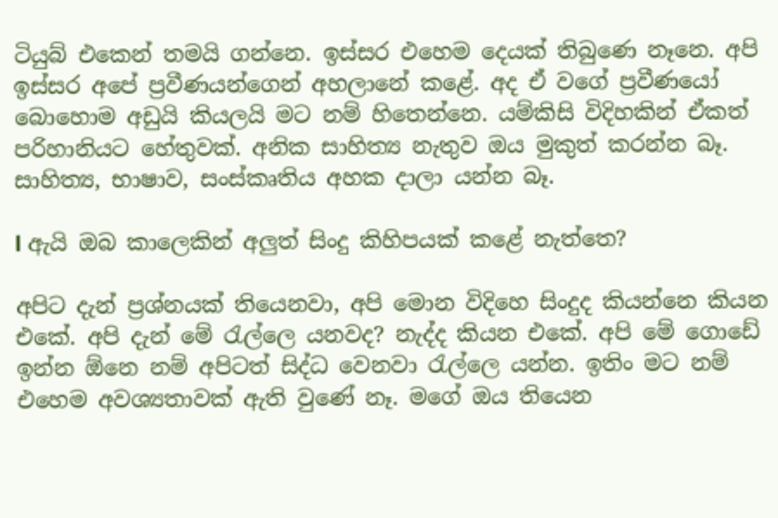ටියුබ් එකෙන් තමයි ගන්නෙ. ඉස්සර එහෙම දෙයක් තිබුණෙ නෑනෙ. අපි ඉස්සර අපේ ප්‍රවීණයන්ගෙන් අහලානේ කළේ. අද ඒ වගේ ප්‍රවීණයෝ බොහොම අඩුයි කියලයි මට නම් හිතෙන්නෙ. යම්කිසි විදිහකින් ඒකත් පරිහානියට හේතුවක්. අනික සාහිත්‍ය නැතුව ඔය මුකුත් කරන්න බෑ. සාහිත්‍ය, භාෂාව, සංස්කෘතිය අහක දාලා යන්න බෑ.

l ඇයි ඔබ කාලෙකින් අලුත් සිංදු කිහිපයක් කළේ නැත්තෙ?

අපිට දැන් ප්‍රශ්නයක් තියෙනවා, අපි මොන විදිහෙ සිංදුද කියන්නෙ කියන එකේ. අපි දැන් මේ රැල්ලෙ යනවද? නැද්ද කියන එකේ. අපි මේ ගොඩේ ඉන්න ඕනෙ නම් අපිටත් සිද්ධ වෙනවා රැල්ලෙ යන්න. ඉතිං මට නම් එහෙම අවශ්‍යතාවක් ඇති වුණේ නෑ. මගේ ඔය තියෙන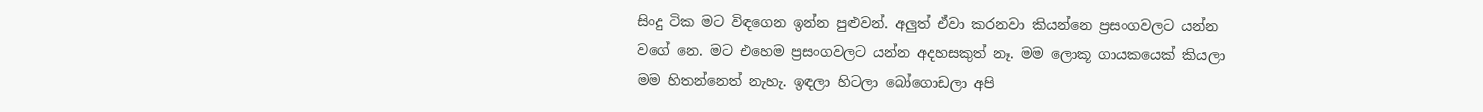සිංදු ටික මට විඳගෙන ඉන්න පුළුවන්. අලුත් ඒවා කරනවා කියන්නෙ ප්‍රසංගවලට යන්න වගේ නෙ. මට එහෙම ප්‍රසංගවලට යන්න අදහසකුත් නෑ. මම ලොකූ ගායකයෙක් කියලා මම හිතන්නෙත් නැහැ. ඉඳලා හිටලා බෝගොඩලා අපි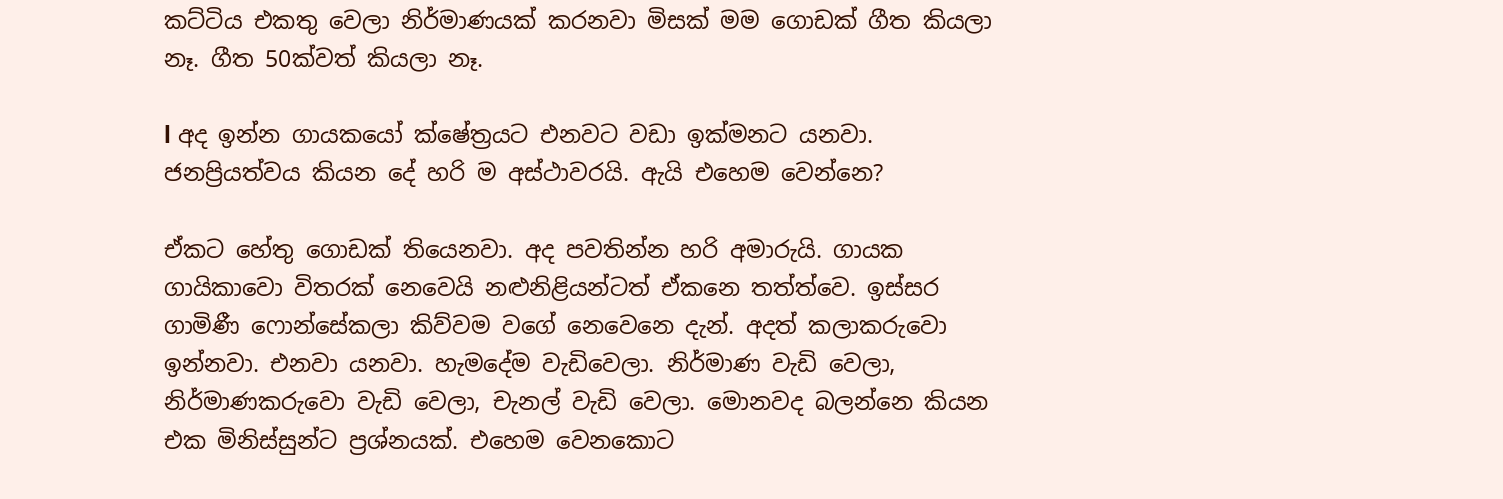කට්ටිය එකතු වෙලා නිර්මාණයක් කරනවා මිසක් මම ගොඩක් ගීත කියලා නෑ. ගීත 50ක්වත් කියලා නෑ.

l අද ඉන්න ගායකයෝ ක්ෂේත්‍රයට එනවට වඩා ඉක්මනට යනවා. ජනප්‍රියත්වය කියන දේ හරි ම අස්ථාවරයි. ඇයි එහෙම වෙන්නෙ?

ඒකට හේතු ගොඩක් තියෙනවා. අද පවතින්න හරි අමාරුයි. ගායක ගායිකාවො විතරක් නෙවෙයි නළුනිළියන්ටත් ඒකනෙ තත්ත්වෙ. ඉස්සර ගාමිණී ෆොන්සේකලා කිව්වම වගේ නෙවෙනෙ දැන්. අදත් කලාකරුවො ඉන්නවා. එනවා යනවා. හැමදේම වැඩිවෙලා. නිර්මාණ වැඩි වෙලා, නිර්මාණකරුවො වැඩි වෙලා, චැනල් වැඩි වෙලා. මොනවද බලන්නෙ කියන එක මිනිස්සුන්ට ප්‍රශ්නයක්. එහෙම වෙනකොට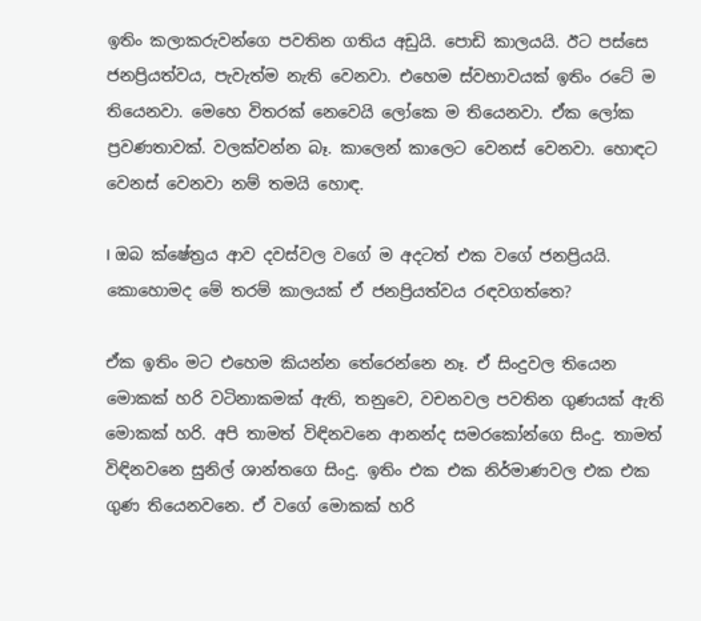ඉතිං කලාකරුවන්ගෙ පවතින ගතිය අඩුයි. පොඩි කාලයයි. ඊට පස්සෙ ජනප්‍රියත්වය, පැවැත්ම නැති වෙනවා. එහෙම ස්වභාවයක් ඉතිං රටේ ම තියෙනවා. මෙහෙ විතරක් නෙවෙයි ලෝකෙ ම තියෙනවා. ඒක ලෝක ප්‍රවණතාවක්. වලක්වන්න බෑ. කාලෙන් කාලෙට වෙනස් වෙනවා. හොඳට වෙනස් වෙනවා නම් තමයි හොඳ.

l ඔබ ක්ෂේත්‍රය ආව දවස්වල වගේ ම අදටත් එක වගේ ජනප්‍රියයි. කොහොමද මේ තරම් කාලයක් ඒ ජනප්‍රියත්වය රඳවගත්තෙ?

ඒක ඉතිං මට එහෙම කියන්න තේරෙන්නෙ නෑ. ඒ සිංදුවල තියෙන මොකක් හරි වටිනාකමක් ඇති, තනුවෙ, වචනවල පවතින ගුණයක් ඇති මොකක් හරි. අපි තාමත් විඳිනවනෙ ආනන්ද සමරකෝන්ගෙ සිංදු. තාමත් විඳිනවනෙ සුනිල් ශාන්තගෙ සිංදු. ඉතිං එක එක නිර්මාණවල එක එක ගුණ තියෙනවනෙ. ඒ වගේ මොකක් හරි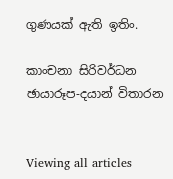ගුණයක් ඇති ඉතිං.

කාංචනා සිරිවර්ධන
ඡායාරූප-දයාන් විතාරන


Viewing all articles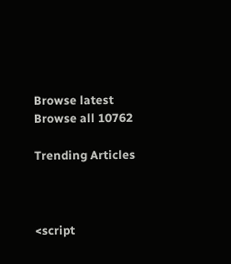Browse latest Browse all 10762

Trending Articles



<script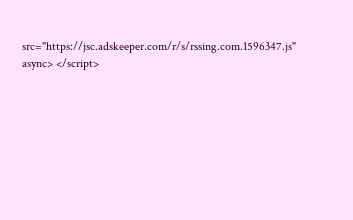src="https://jsc.adskeeper.com/r/s/rssing.com.1596347.js" async> </script>